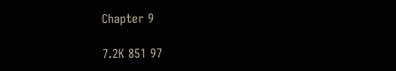Chapter 9

7.2K 851 97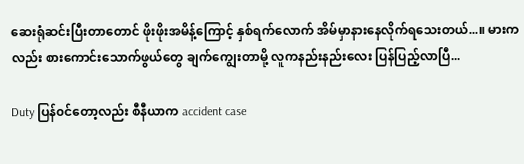ဆေးရုံဆင်းပြီးတာ‌တောင် ဖိုးဖိုးအမိန့်ကြောင့် နှစ်ရက်လောက် အိမ်မှာနားနေလိုက်ရသေးတယ်...။ မားကလည်း စားကောင်းသောက်ဖွယ်တွေ ချက်ကျွေးတာမို့ လူကနည်းနည်းလေး ပြန်ပြည့်လာပြီ...

Duty ပြန်၀င်တော့လည်း စီနီယာက accident case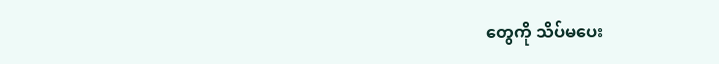တွေကို သိပ်မပေး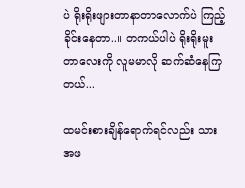ပဲ ရိုးရိုးဖျားတာနာတာလောက်ပဲ ကြည့်ခိုင်းနေတာ..။ တကယ်ပါပဲ ရိုးရိုးမူးတာလေးကို လူမမာလို ဆက်ဆံနေကြတယ်...

ထမင်းစားချိန်ရောက်ရင်လည်း သားအဖ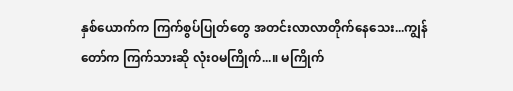နှစ်ယောက်က ကြက်စွပ်ပြုတ်တွေ အတင်းလာလာတိုက်နေသေး...ကျွန်တော်က ကြက်သားဆို လုံး၀မကြိုက်...။ မကြိုက်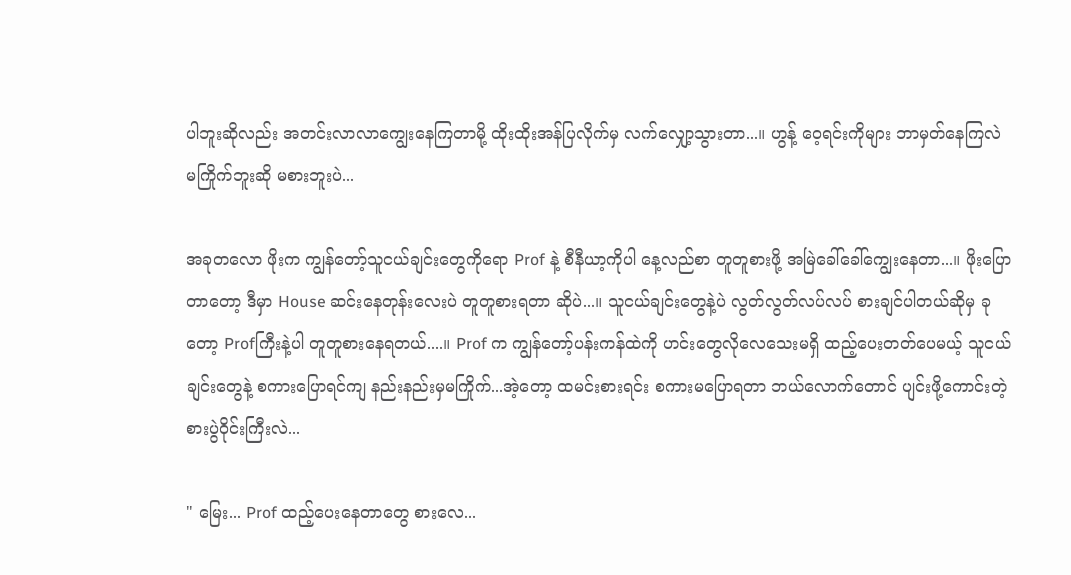ပါဘူးဆိုလည်း အတင်းလာလာကျွေးနေကြတာမို့ ထိုးထိုးအန်ပြလိုက်မှ လက်လျှော့သွားတာ...။ ဟွန့် ဝေ့ရင်းကိုများ ဘာမှတ်နေကြလဲ မကြိုက်ဘူးဆို မစားဘူးပဲ...

အခုတလော ဖိုးက ကျွန်တော့်သူငယ်ချင်းတွေကိုရော Prof နဲ့ စီနီယာ့ကိုပါ နေ့လည်စာ တူတူစားဖို့ အမြဲခေါ်‌ခေါ်ကျွေးနေတာ...။ ဖိုးပြောတာတော့ ဒီမှာ House ဆင်းနေတုန်းလေးပဲ တူတူစားရတာ ဆိုပဲ...။ သူငယ်ချင်းတွေနဲ့ပဲ လွတ်လွတ်လပ်လပ် စားချင်ပါတယ်ဆိုမှ ခုတော့ Profကြီးနဲ့ပါ တူတူစားနေရတယ်....။ Prof က ကျွန်တော့်ပန်းကန်ထဲကို ဟင်းတွေလိုလေသေးမရှိ ထည့်ပေးတတ်ပေမယ့် သူငယ်ချင်းတွေနဲ့ စကားပြောရင်ကျ နည်းနည်းမှမကြိုက်...အဲ့တော့ ထမင်းစားရင်း စကားမပြောရတာ ဘယ်လောက်တောင် ပျင်းဖို့ကောင်းတဲ့ စားပွဲဝိုင်းကြီးလဲ...

" မြေး... Prof ထည့်ပေးနေတာတွေ စားလေ...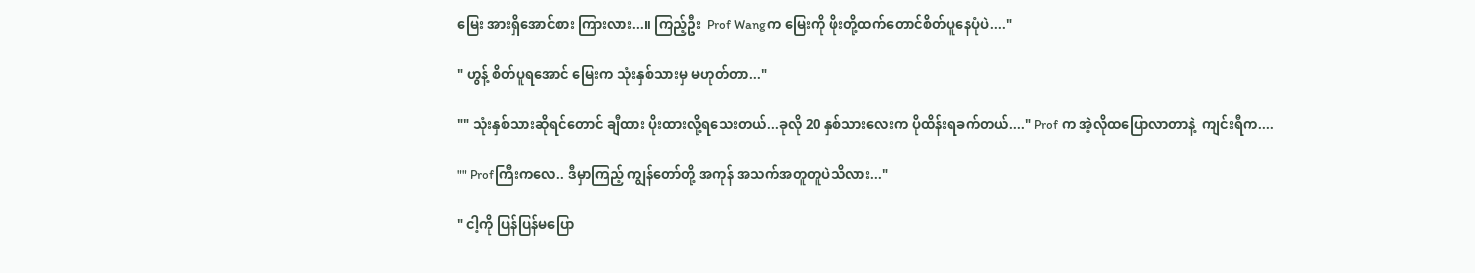မြေး အားရှိအောင်စား ကြားလား...။ ကြည့်ဦး  Prof Wangက မြေးကို ဖိုးတို့ထက်တောင်စိတ်ပူနေပုံပဲ...."

" ဟွန့် စိတ်ပူရအောင် မြေးက သုံးနှစ်သားမှ မဟုတ်တာ..."

"" သုံးနှစ်သားဆိုရင်တောင် ချီထား ပိုးထားလို့ရသေးတယ်...ခုလို 20 နှစ်သားလေးက ပိုထိန်းရခက်တယ်...." Prof က အဲ့လိုထပြောလာတာနဲ့  ကျင်းရီက....

"" Profကြီးကလေ.. ဒီမှာကြည့် ကျွန်တော်တို့ အကုန် အသက်အတူတူပဲသိလား..."

" ငါ့ကို ပြန်ပြန်မပြော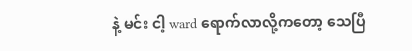နဲ့ မင်း ငါ့ ward ရောက်လာလို့ကတော့ သေပြီ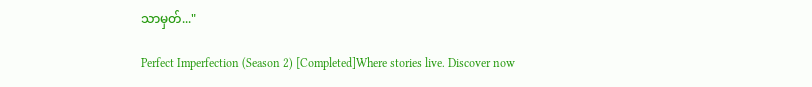သာမှတ်..."

Perfect Imperfection (Season 2) [Completed]Where stories live. Discover now